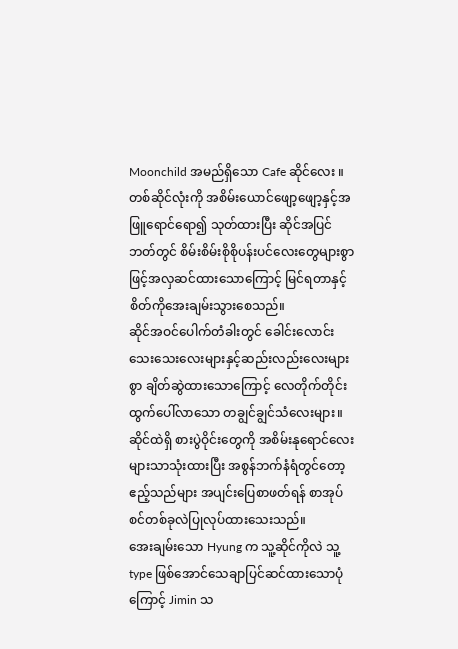Moonchild အမည်ရှိသော Cafe ဆိုင်လေး ။
တစ်ဆိုင်လုံးကို အစိမ်းယောင်ဖျော့ဖျော့နှင့်အဖြူရောင်ရော၍ သုတ်ထားပြီး ဆိုင်အပြင်ဘတ်တွင် စိမ်းစိမ်းစိုစိုပန်းပင်လေးတွေများစွာဖြင့်အလှဆင်ထားသောကြောင့် မြင်ရတာနှင့်စိတ်ကိုအေးချမ်းသွားစေသည်။
ဆိုင်အဝင်ပေါက်တံခါးတွင် ခေါင်းလောင်းသေးသေးလေးများနှင့်ဆည်းလည်းလေးများစွာ ချိတ်ဆွဲထားသောကြောင့် လေတိုက်တိုင်း ထွက်ပေါ်လာသော တချွင်ချွင်သံလေးများ။
ဆိုင်ထဲရှိ စားပွဲဝိုင်းတွေကို အစိမ်းနုရောင်လေးများသာသုံးထားပြီး အစွန်ဘက်နံရံတွင်တော့ ဧည့်သည်များ အပျင်းပြေစာဖတ်ရန် စာအုပ်စင်တစ်ခုလဲပြုလုပ်ထားသေးသည်။
အေးချမ်းသော Hyung က သူ့ဆိုင်ကိုလဲ သူ့ type ဖြစ်အောင်သေချာပြင်ဆင်ထားသောပုံကြောင့် Jimin သ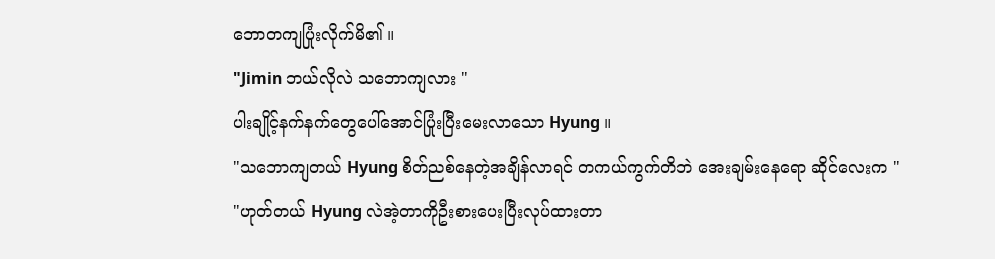ဘောတကျပြုံးလိုက်မိ၏ ။
"Jimin ဘယ်လိုလဲ သဘောကျလား "
ပါးချိုင့်နက်နက်တွေပေါ်အောင်ပြုံးပြီးမေးလာသော Hyung ။
"သဘောကျတယ် Hyung စိတ်ညစ်နေတဲ့အချိန်လာရင် တကယ်ကွက်တိဘဲ အေးချမ်းနေရော ဆိုင်လေးက "
"ဟုတ်တယ် Hyung လဲအဲ့တာကိုဦးစားပေးပြီးလုပ်ထားတာ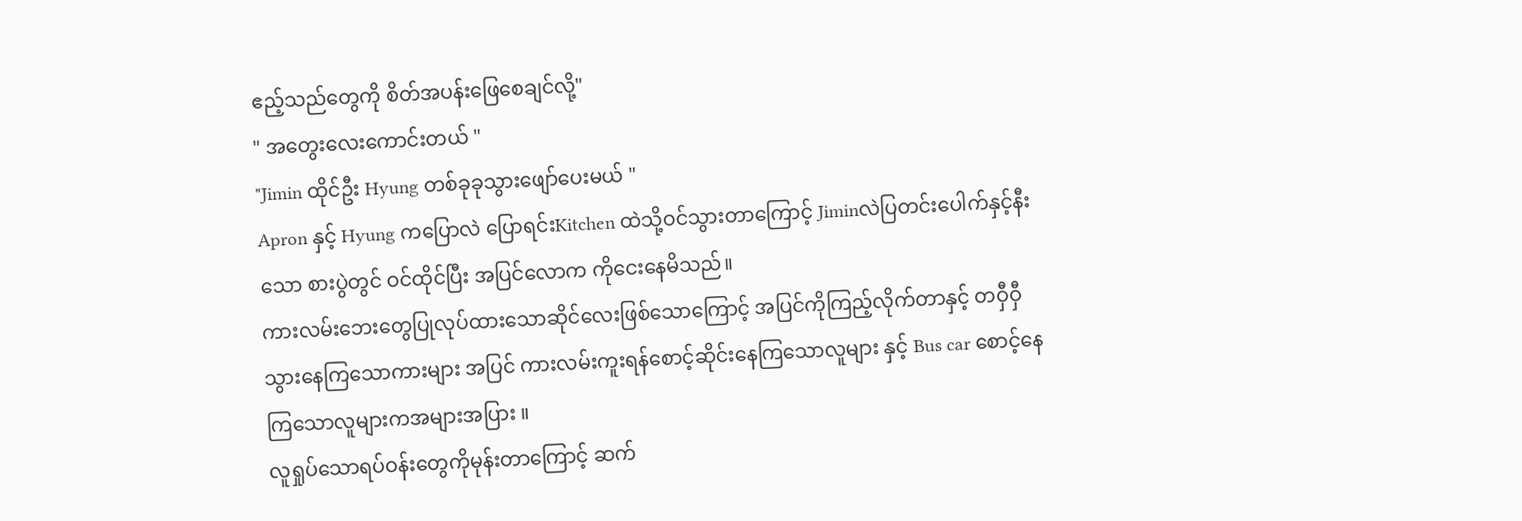ဧည့်သည်တွေကို စိတ်အပန်းဖြေစေချင်လို့"
" အတွေးလေးကောင်းတယ် "
"Jimin ထိုင်ဦး Hyung တစ်ခုခုသွားဖျော်ပေးမယ် "
Apron နှင့် Hyung ကပြောလဲ ပြောရင်းKitchen ထဲသို့ဝင်သွားတာကြောင့် Jiminလဲပြတင်းပေါက်နှင့်နီးသော စားပွဲတွင် ဝင်ထိုင်ပြီး အပြင်လောက ကိုငေးနေမိသည်။
ကားလမ်းဘေးတွေပြုလုပ်ထားသောဆိုင်လေးဖြစ်သောကြောင့် အပြင်ကိုကြည့်လိုက်တာနှင့် တဝှီဝှီသွားနေကြသောကားများ အပြင် ကားလမ်းကူးရန်စောင့်ဆိုင်းနေကြသောလူများ နှင့် Bus car စောင့်နေကြသောလူများကအများအပြား ။
လူရှုပ်သောရပ်ဝန်းတွေကိုမုန်းတာကြောင့် ဆက်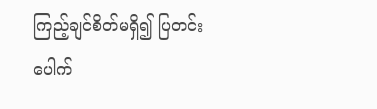ကြည့်ချင်စိတ်မရှိ၍ ပြတင်းပေါက်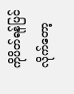ကိုပိတ်ရန်ပြင်လိုက်တော့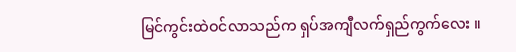မြင်ကွင်းထဲဝင်လာသည်က ရှပ်အကျီလက်ရှည်ကွက်လေး ။